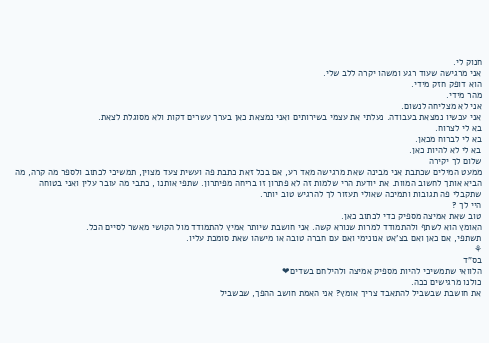חנוק לי.
אני מרגישה שעוד רגע ומשהו יקרה ללב שלי.
הוא דופק חזק מידי.
מהר מידי.
אני לא מצליחה לנשום.
אני עכשיו נמצאת בעבודה. נעלתי את עצמי בשירותים ואני נמצאת כאן בערך עשרים דקות ולא מסוגלת לצאת.
בא לי לצרוח.
בא לי לברוח מכאן.
בא לי לא להיות כאן.
שלום לך יקירה
ממעט המילים שכתבת אני מבינה שאת מרגישה מאד רע, אם בכל זאת כתבת פה ועשית צעד מצוין, תמשיכי לכתוב ולספר מה קרה, מה הביא אותך לחשוב המוות. את יודעת הרי שלמות זה לא פתרון זו בריחה מפיתרון. שתפי אותנו , כתבי מה עובר עלין ואני בטוחה שתקבלי פה תגובות ותמיכה שאולי תעזור לך להרגיש טוב יותר.
היי לך ?
טוב שאת אמיצה מספיק כדי לכתוב כאן.
האומץ הוא לשתף ולהתמודד למרות שנורא קשה. אני חושבת שיותר אמיץ להתמודד מול הקושי מאשר לסיים הכל.
תשתפי, אם כאן ואם בצ'אט אנונימי ואם עם חברה טובה או מישהו שאת סומכת עליו.
⚘
בס"ד
הלוואי שתמשיכי להיות מספיק אמיצה ולהילחם בשדים❤
כולנו מרגישים ככה.
את חושבת שבשביל להתאבד צריך אומץ? אני האמת חושב ההפך, שבשביל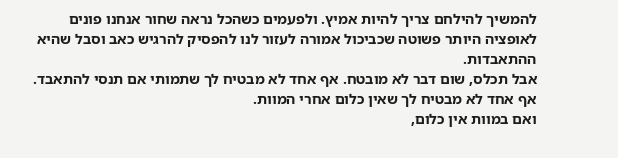להמשיך להילחם צריך להיות אמיץ. ולפעמים כשהכל נראה שחור אנחנו פונים לאופציה היותר פשוטה שכביכול אמורה לעזור לנו להפסיק להרגיש כאב וסבל שהיא ההתאבדות.
אבל תכלס, שום דבר לא מובטח. אף אחד לא מבטיח לך שתמותי אם תנסי להתאבד. אף אחד לא מבטיח לך שאין כלום אחרי המוות.
ואם במוות אין כלום,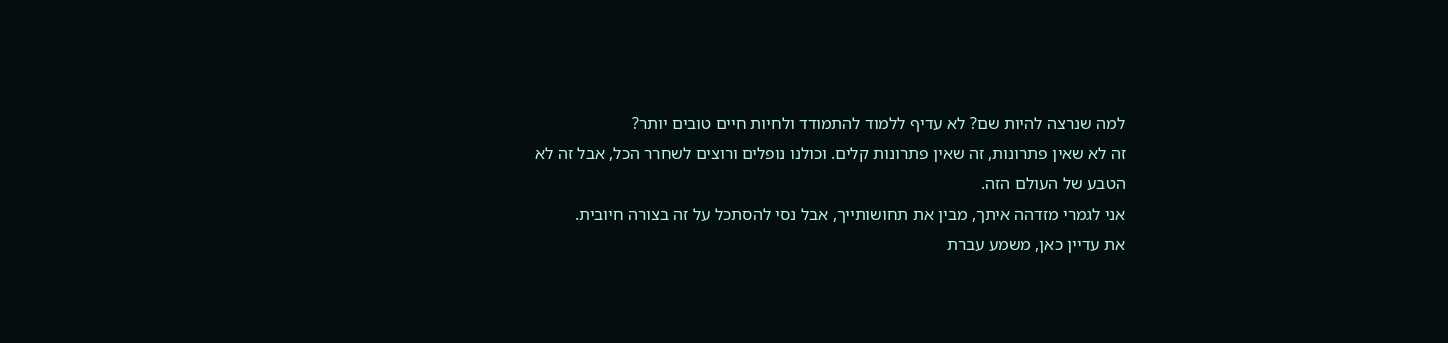למה שנרצה להיות שם? לא עדיף ללמוד להתמודד ולחיות חיים טובים יותר?
זה לא שאין פתרונות, זה שאין פתרונות קלים. וכולנו נופלים ורוצים לשחרר הכל, אבל זה לא הטבע של העולם הזה.
אני לגמרי מזדהה איתך, מבין את תחושותייך, אבל נסי להסתכל על זה בצורה חיובית.
את עדיין כאן, משמע עברת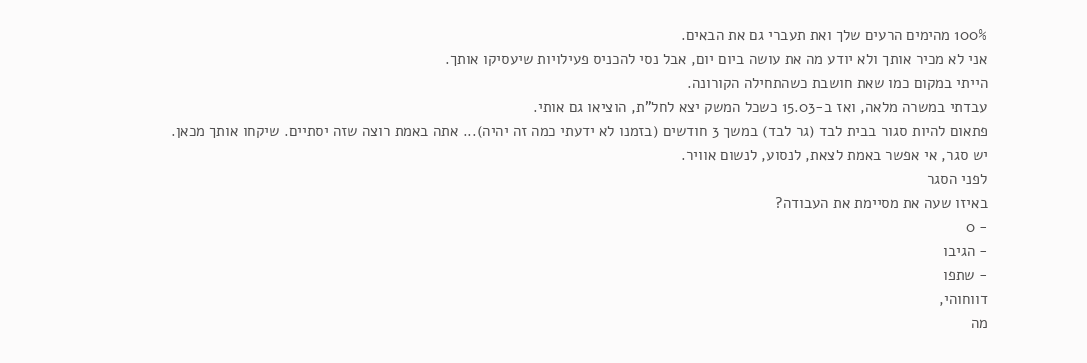100% מהימים הרעים שלך ואת תעברי גם את הבאים.
אני לא מכיר אותך ולא יודע מה את עושה ביום יום, אבל נסי להכניס פעילויות שיעסיקו אותך.
הייתי במקום כמו שאת חושבת כשהתחילה הקורונה.
עבדתי במשרה מלאה, ואז ב-15.03 כשכל המשק יצא לחל"ת, הוציאו גם אותי.
פתאום להיות סגור בבית לבד (גר לבד) במשך 3 חודשים (בזמנו לא ידעתי כמה זה יהיה)... אתה באמת רוצה שזה יסתיים. שיקחו אותך מכאן.
יש סגר, אי אפשר באמת לצאת, לנסוע, לנשום אוויר.
לפני הסגר
באיזו שעה את מסיימת את העבודה?
- 0
- הגיבו
- שתפו
דווחוהי,
מה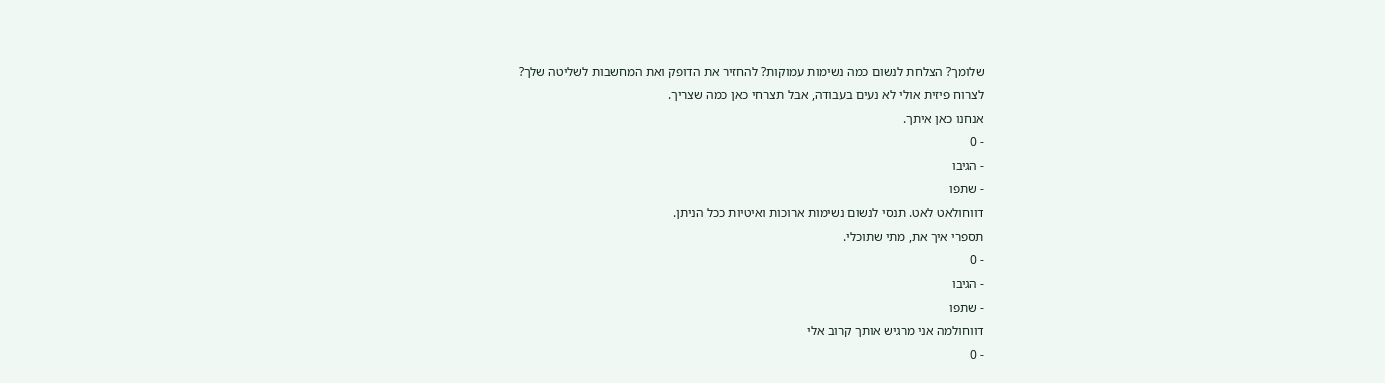שלומך? הצלחת לנשום כמה נשימות עמוקות? להחזיר את הדופק ואת המחשבות לשליטה שלך?
לצרוח פיזית אולי לא נעים בעבודה, אבל תצרחי כאן כמה שצריך.
אנחנו כאן איתך.
- 0
- הגיבו
- שתפו
דווחולאט לאט. תנסי לנשום נשימות ארוכות ואיטיות ככל הניתן.
תספרי איך את, מתי שתוכלי.
- 0
- הגיבו
- שתפו
דווחולמה אני מרגיש אותך קרוב אלי
- 0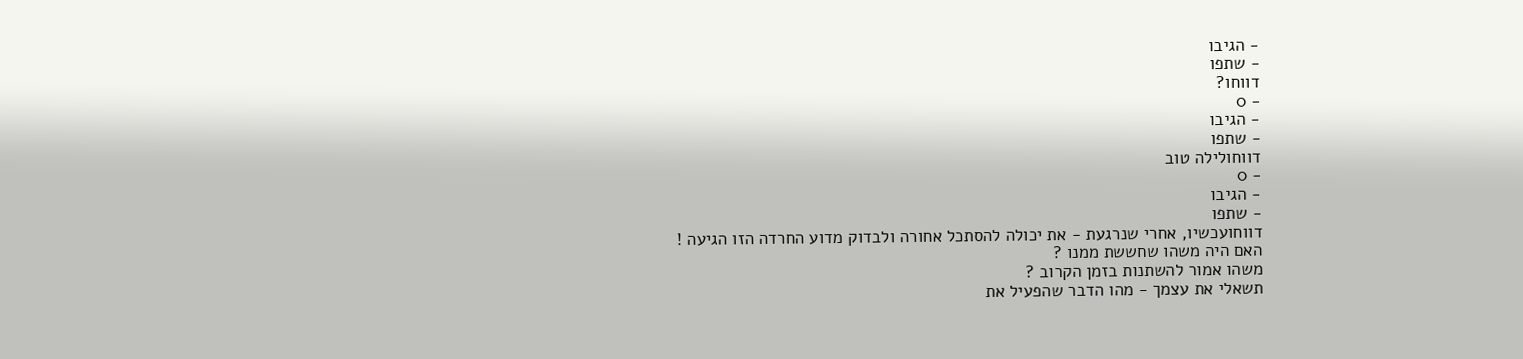- הגיבו
- שתפו
דווחו?
- 0
- הגיבו
- שתפו
דווחולילה טוב
- 0
- הגיבו
- שתפו
דווחועכשיו, אחרי שנרגעת - את יכולה להסתכל אחורה ולבדוק מדוע החרדה הזו הגיעה !
האם היה משהו שחששת ממנו ?
משהו אמור להשתנות בזמן הקרוב ?
תשאלי את עצמך - מהו הדבר שהפעיל את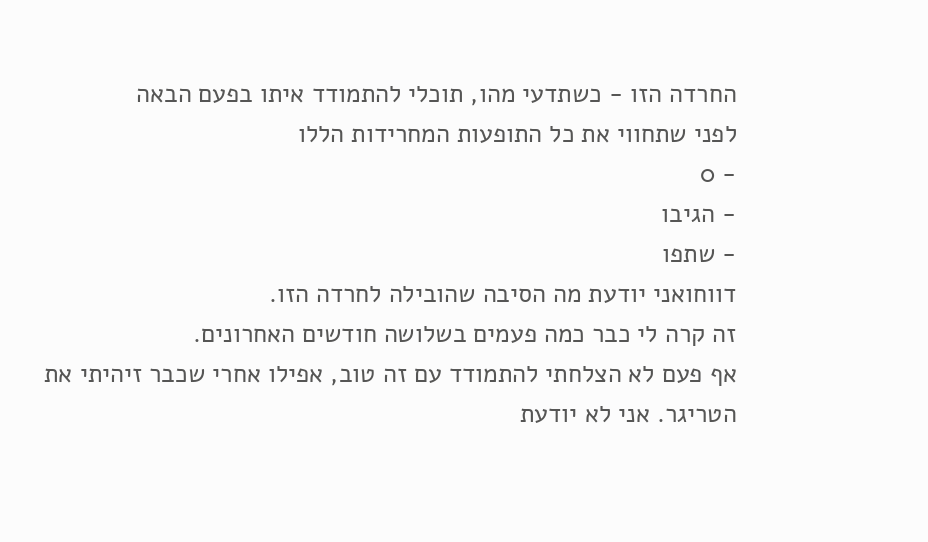החרדה הזו - כשתדעי מהו, תוכלי להתמודד איתו בפעם הבאה
לפני שתחווי את כל התופעות המחרידות הללו
- 0
- הגיבו
- שתפו
דווחואני יודעת מה הסיבה שהובילה לחרדה הזו.
זה קרה לי כבר כמה פעמים בשלושה חודשים האחרונים.
אף פעם לא הצלחתי להתמודד עם זה טוב, אפילו אחרי שכבר זיהיתי את הטריגר. אני לא יודעת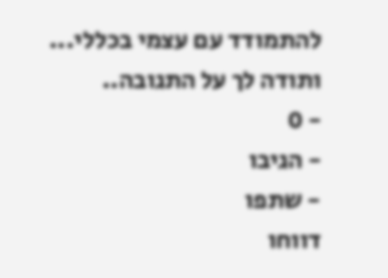להתמודד עם עצמי בכללי...
ותודה לך על התגובה..
- 0
- הגיבו
- שתפו
דווחו